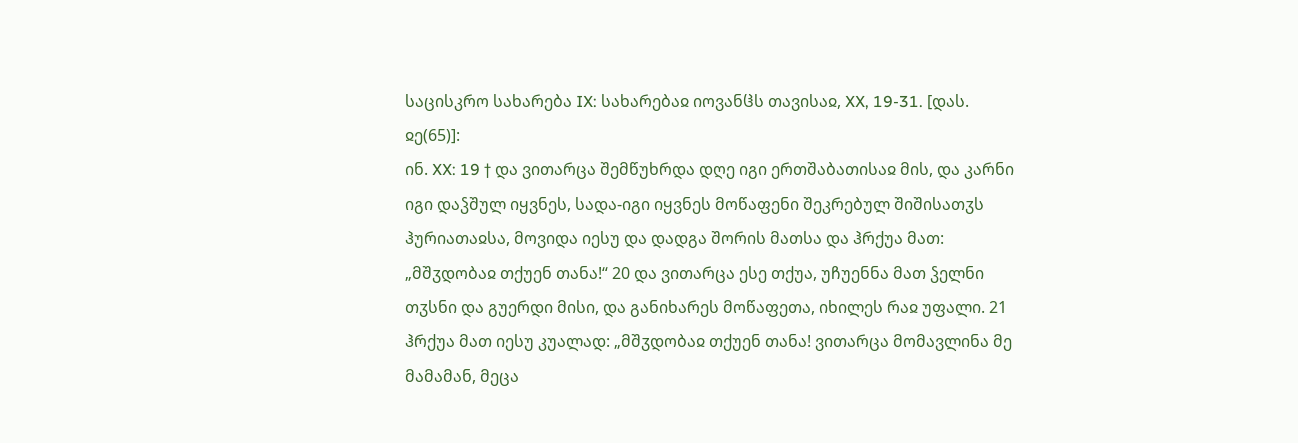საცისკრო სახარება IX: სახარებაჲ იოვანჱს თავისაჲ, XX, 19-31. [დას. ჲე(65)]:
ინ. XX: 19 † და ვითარცა შემწუხრდა დღე იგი ერთშაბათისაჲ მის, და კარნი იგი დაჴშულ იყვნეს, სადა-იგი იყვნეს მოწაფენი შეკრებულ შიშისათჳს ჰურიათაჲსა, მოვიდა იესუ და დადგა შორის მათსა და ჰრქუა მათ: „მშჳდობაჲ თქუენ თანა!“ 20 და ვითარცა ესე თქუა, უჩუენნა მათ ჴელნი თჳსნი და გუერდი მისი, და განიხარეს მოწაფეთა, იხილეს რაჲ უფალი. 21 ჰრქუა მათ იესუ კუალად: „მშჳდობაჲ თქუენ თანა! ვითარცა მომავლინა მე მამამან, მეცა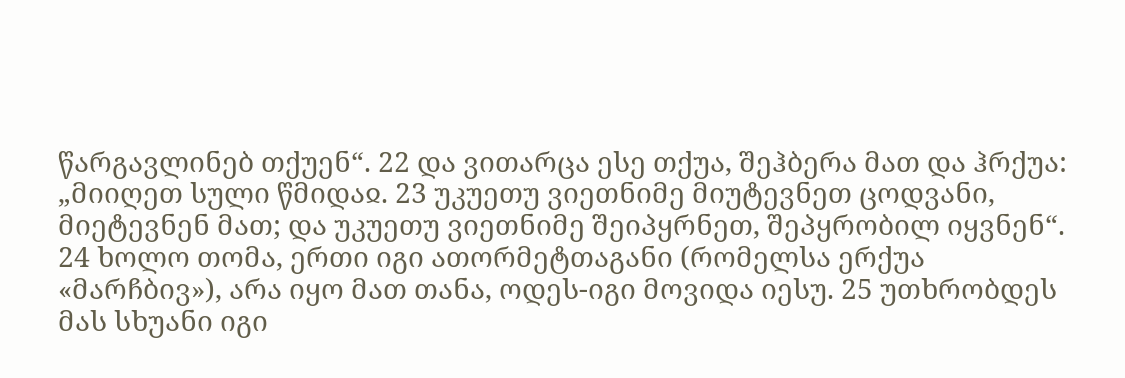წარგავლინებ თქუენ“. 22 და ვითარცა ესე თქუა, შეჰბერა მათ და ჰრქუა: „მიიღეთ სული წმიდაჲ. 23 უკუეთუ ვიეთნიმე მიუტევნეთ ცოდვანი, მიეტევნენ მათ; და უკუეთუ ვიეთნიმე შეიპყრნეთ, შეპყრობილ იყვნენ“. 24 ხოლო თომა, ერთი იგი ათორმეტთაგანი (რომელსა ერქუა «მარჩბივ»), არა იყო მათ თანა, ოდეს-იგი მოვიდა იესუ. 25 უთხრობდეს მას სხუანი იგი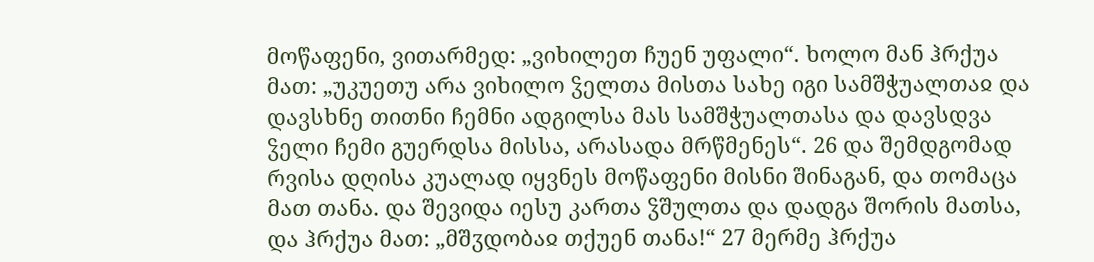მოწაფენი, ვითარმედ: „ვიხილეთ ჩუენ უფალი“. ხოლო მან ჰრქუა მათ: „უკუეთუ არა ვიხილო ჴელთა მისთა სახე იგი სამშჭუალთაჲ და დავსხნე თითნი ჩემნი ადგილსა მას სამშჭუალთასა და დავსდვა ჴელი ჩემი გუერდსა მისსა, არასადა მრწმენეს“. 26 და შემდგომად რვისა დღისა კუალად იყვნეს მოწაფენი მისნი შინაგან, და თომაცა მათ თანა. და შევიდა იესუ კართა ჴშულთა და დადგა შორის მათსა, და ჰრქუა მათ: „მშჳდობაჲ თქუენ თანა!“ 27 მერმე ჰრქუა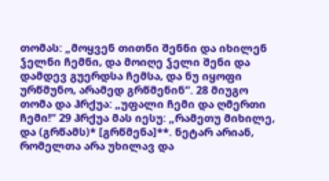თომას: „მოყვენ თითნი შენნი და იხილენ ჴელნი ჩემნი, და მოიღე ჴელი შენი და დამდევ გუერდსა ჩემსა, და ნუ იყოფი ურწმუნო, არამედ გრწმენინ“. 28 მიუგო თომა და ჰრქუა: „უფალი ჩემი და ღმერთი ჩემი!“ 29 ჰრქუა მას იესუ: „რამეთუ მიხილე, და (გრწამს)* [გრწმენა]**. ნეტარ არიან, რომელთა არა უხილავ და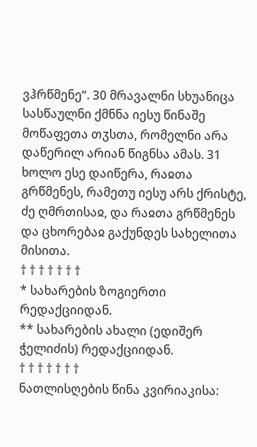ვჰრწმენე“. 30 მრავალნი სხუანიცა სასწაულნი ქმნნა იესუ წინაშე მოწაფეთა თჳსთა, რომელნი არა დაწერილ არიან წიგნსა ამას. 31 ხოლო ესე დაიწერა, რაჲთა გრწმენეს, რამეთუ იესუ არს ქრისტე, ძე ღმრთისაჲ, და რაჲთა გრწმენეს და ცხორებაჲ გაქუნდეს სახელითა მისითა.
† † † † † † †
* სახარების ზოგიერთი რედაქციიდან.
** სახარების ახალი (ედიშერ ჭელიძის) რედაქციიდან.
† † † † † † †
ნათლისღების წინა კვირიაკისა: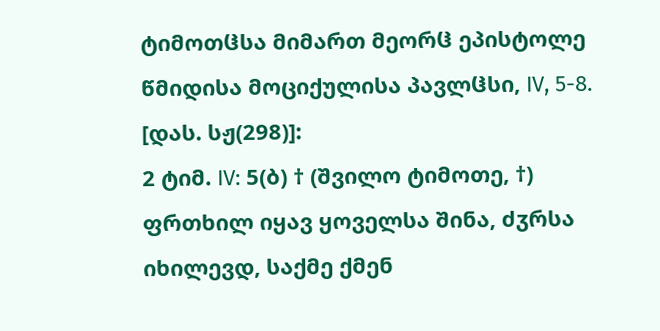ტიმოთჱსა მიმართ მეორჱ ეპისტოლე წმიდისა მოციქულისა პავლჱსი, IV, 5-8. [დას. სჟ(298)]:
2 ტიმ. IV: 5(ბ) † (შვილო ტიმოთე, †) ფრთხილ იყავ ყოველსა შინა, ძჳრსა იხილევდ, საქმე ქმენ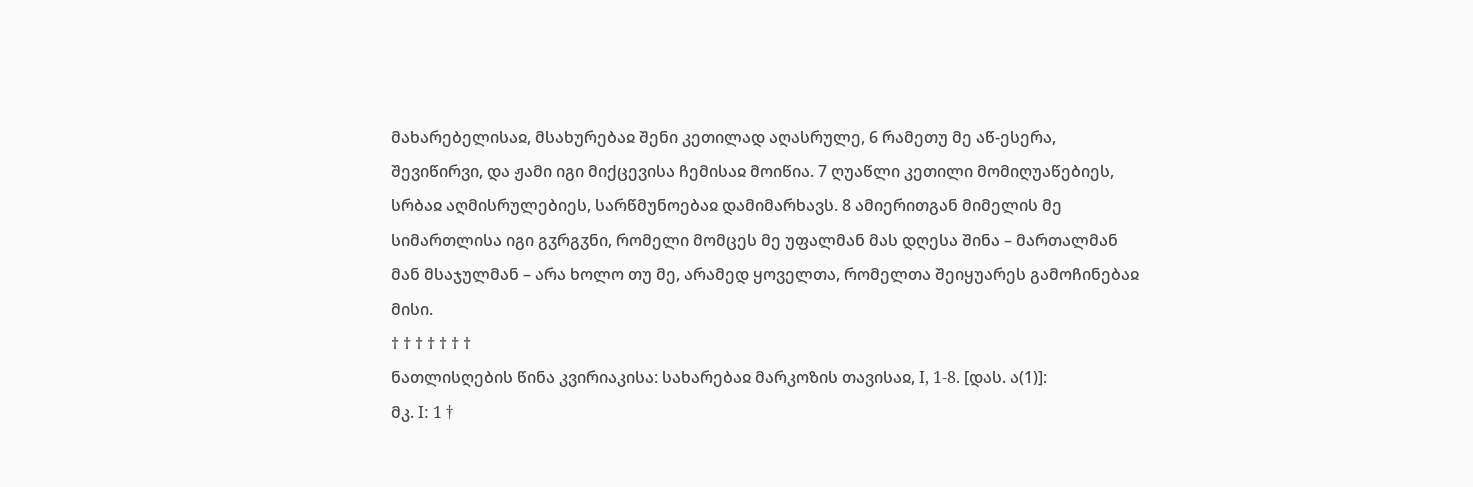მახარებელისაჲ, მსახურებაჲ შენი კეთილად აღასრულე, 6 რამეთუ მე აწ-ესერა, შევიწირვი, და ჟამი იგი მიქცევისა ჩემისაჲ მოიწია. 7 ღუაწლი კეთილი მომიღუაწებიეს, სრბაჲ აღმისრულებიეს, სარწმუნოებაჲ დამიმარხავს. 8 ამიერითგან მიმელის მე სიმართლისა იგი გჳრგჳნი, რომელი მომცეს მე უფალმან მას დღესა შინა – მართალმან მან მსაჯულმან – არა ხოლო თუ მე, არამედ ყოველთა, რომელთა შეიყუარეს გამოჩინებაჲ მისი.
† † † † † † †
ნათლისღების წინა კვირიაკისა: სახარებაჲ მარკოზის თავისაჲ, I, 1-8. [დას. ა(1)]:
მკ. I: 1 †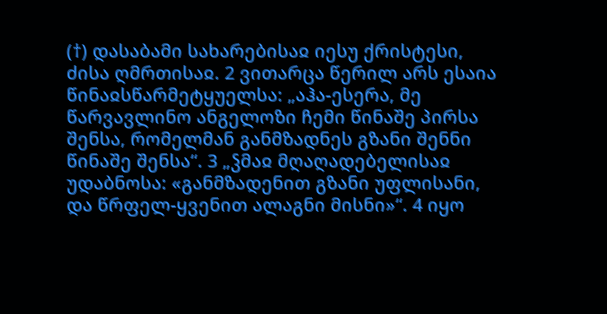(†) დასაბამი სახარებისაჲ იესუ ქრისტესი, ძისა ღმრთისაჲ. 2 ვითარცა წერილ არს ესაია წინაჲსწარმეტყუელსა: „აჰა-ესერა, მე წარვავლინო ანგელოზი ჩემი წინაშე პირსა შენსა, რომელმან განმზადნეს გზანი შენნი წინაშე შენსა“. 3 „ჴმაჲ მღაღადებელისაჲ უდაბნოსა: «განმზადენით გზანი უფლისანი, და წრფელ-ყვენით ალაგნი მისნი»“. 4 იყო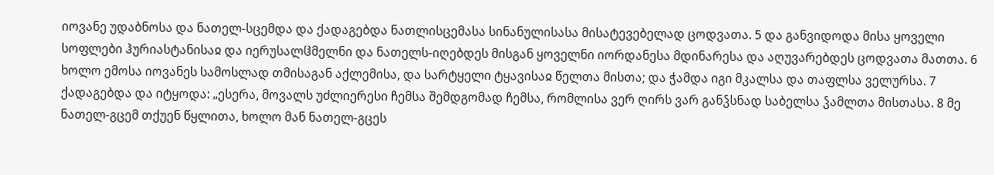იოვანე უდაბნოსა და ნათელ-სცემდა და ქადაგებდა ნათლისცემასა სინანულისასა მისატევებელად ცოდვათა. 5 და განვიდოდა მისა ყოველი სოფლები ჰურიასტანისაჲ და იერუსალჱმელნი და ნათელს-იღებდეს მისგან ყოველნი იორდანესა მდინარესა და აღუვარებდეს ცოდვათა მათთა. 6 ხოლო ემოსა იოვანეს სამოსლად თმისაგან აქლემისა, და სარტყელი ტყავისაჲ წელთა მისთა; და ჭამდა იგი მკალსა და თაფლსა ველურსა. 7 ქადაგებდა და იტყოდა: „ესერა, მოვალს უძლიერესი ჩემსა შემდგომად ჩემსა, რომლისა ვერ ღირს ვარ განჴსნად საბელსა ჴამლთა მისთასა. 8 მე ნათელ-გცემ თქუენ წყლითა, ხოლო მან ნათელ-გცეს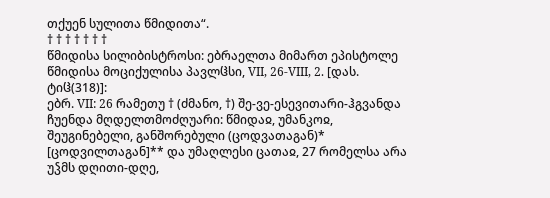თქუენ სულითა წმიდითა“.
† † † † † † †
წმიდისა სილიბისტროსი: ებრაელთა მიმართ ეპისტოლე წმიდისა მოციქულისა პავლჱსი, VII, 26-VIII, 2. [დას. ტიჱ(318)]:
ებრ. VII: 26 რამეთუ † (ძმანო, †) შე-ვე-ესევითარი-ჰგვანდა ჩუენდა მღდელთმოძღუარი: წმიდაჲ, უმანკოჲ, შეუგინებელი, განშორებული (ცოდვათაგან)* [ცოდვილთაგან]** და უმაღლესი ცათაჲ, 27 რომელსა არა უჴმს დღითი-დღე,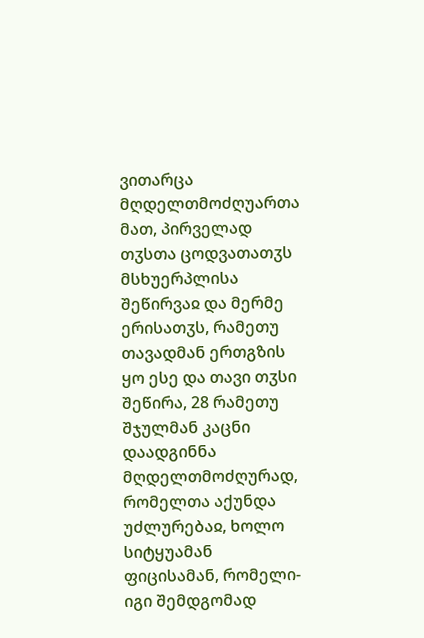ვითარცა მღდელთმოძღუართა მათ, პირველად თჳსთა ცოდვათათჳს მსხუერპლისა შეწირვაჲ და მერმე ერისათჳს, რამეთუ თავადმან ერთგზის ყო ესე და თავი თჳსი შეწირა, 28 რამეთუ შჯულმან კაცნი დაადგინნა მღდელთმოძღურად, რომელთა აქუნდა უძლურებაჲ, ხოლო სიტყუამან ფიცისამან, რომელი-იგი შემდგომად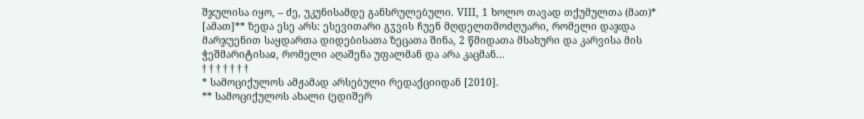შჯულისა იყო, – ძე, უკუნისამდე განსრულებული. VIII, 1 ხოლო თავად თქუმულთა (მათ)* [ამათ]** ზედა ესე არს: ესევითარი გჳვის ჩუენ მღდელთმოძღუარი, რომელი დაჯდა მარჯუენით საყდართა დიდებისათა ზეცათა შინა, 2 წმიდათა მსახური და კარვისა მის ჭეშმარიტისაჲ, რომელი აღაშენა უფალმან და არა კაცმან...
† † † † † † †
* სამოციქულოს ამჟამად არსებული რედაქციიდან [2010].
** სამოციქულოს ახალი (ედიშერ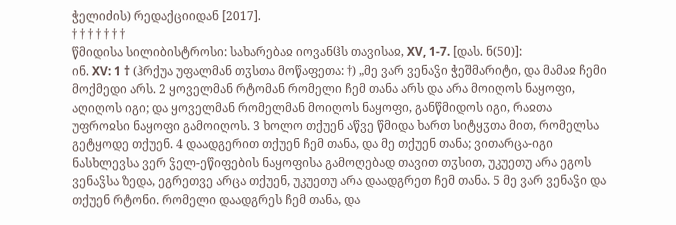ჭელიძის) რედაქციიდან [2017].
† † † † † † †
წმიდისა სილიბისტროსი: სახარებაჲ იოვანჱს თავისაჲ, XV, 1-7. [დას. ნ(50)]:
ინ. XV: 1 † (ჰრქუა უფალმან თჳსთა მოწაფეთა: †) „მე ვარ ვენაჴი ჭეშმარიტი, და მამაჲ ჩემი მოქმედი არს. 2 ყოველმან რტომან რომელი ჩემ თანა არს და არა მოიღოს ნაყოფი, აღიღოს იგი; და ყოველმან რომელმან მოიღოს ნაყოფი, განწმიდოს იგი, რაჲთა უფროჲსი ნაყოფი გამოიღოს. 3 ხოლო თქუენ აწვე წმიდა ხართ სიტყჳთა მით, რომელსა გეტყოდე თქუენ. 4 დაადგერით თქუენ ჩემ თანა, და მე თქუენ თანა; ვითარცა-იგი ნასხლევსა ვერ ჴელ-ეწიფების ნაყოფისა გამოღებად თავით თჳსით, უკუეთუ არა ეგოს ვენაჴსა ზედა, ეგრეთვე არცა თქუენ, უკუეთუ არა დაადგრეთ ჩემ თანა. 5 მე ვარ ვენაჴი და თქუენ რტონი. რომელი დაადგრეს ჩემ თანა, და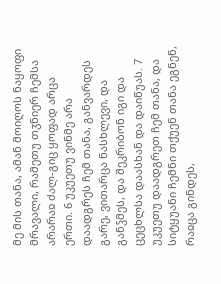მე მის თანა, ამან მოიღოს ნაყოფი მრავალი, რამეთუ თჳნიერ ჩემსა არარაჲ ძალ-გიც ყოფად არცა ერთი. 6 უკუეთუ ვინმე არა დაადგრეს ჩემ თანა, განვარდეს გარე, ვითარცა ნასხლევი, და განჴმეს, და შეკრიბონ იგი და ცეცხლსა დაასხან და დაიწუას. 7 უკუეთუ დაადგრეთ ჩემ თანა, და სიტყუანი ჩემნი თქუენ თანა ეგნენ, რაჲცა გინდეს,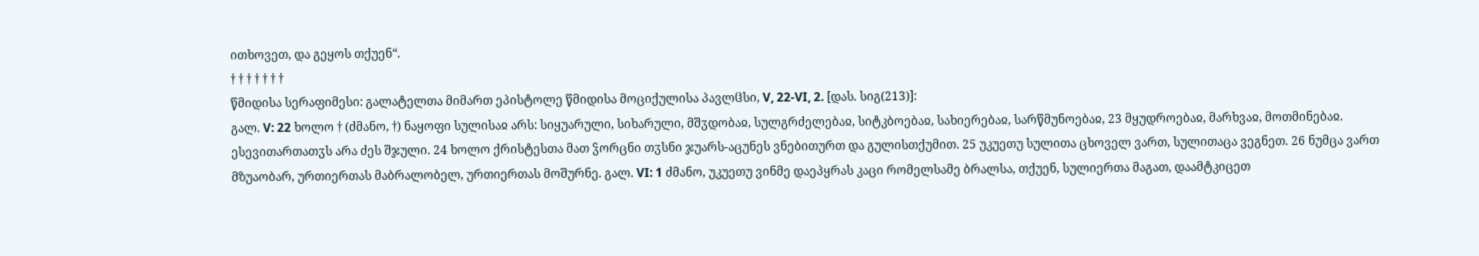ითხოვეთ, და გეყოს თქუენ“.
† † † † † † †
წმიდისა სერაფიმესი: გალატელთა მიმართ ეპისტოლე წმიდისა მოციქულისა პავლჱსი, V, 22-VI, 2. [დას. სიგ(213)]:
გალ. V: 22 ხოლო † (ძმანო, †) ნაყოფი სულისაჲ არს: სიყუარული, სიხარული, მშჳდობაჲ, სულგრძელებაჲ, სიტკბოებაჲ, სახიერებაჲ, სარწმუნოებაჲ, 23 მყუდროებაჲ, მარხვაჲ, მოთმინებაჲ. ესევითართათჳს არა ძეს შჯული. 24 ხოლო ქრისტესთა მათ ჴორცნი თჳსნი ჯუარს-აცუნეს ვნებითურთ და გულისთქუმით. 25 უკუეთუ სულითა ცხოველ ვართ, სულითაცა ვეგნეთ. 26 ნუმცა ვართ მზუაობარ, ურთიერთას მაბრალობელ, ურთიერთას მოშურნე. გალ. VI: 1 ძმანო, უკუეთუ ვინმე დაეპყრას კაცი რომელსამე ბრალსა, თქუენ, სულიერთა მაგათ, დაამტკიცეთ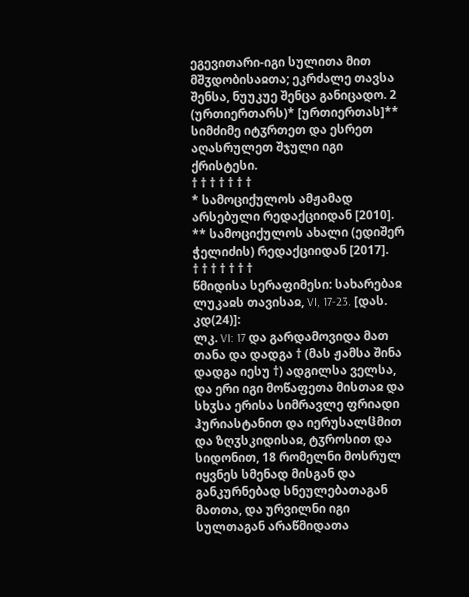ეგევითარი-იგი სულითა მით მშჳდობისაჲთა; ეკრძალე თავსა შენსა, ნუუკუე შენცა განიცადო. 2 (ურთიერთარს)* [ურთიერთას]** სიმძიმე იტჳრთეთ და ესრეთ აღასრულეთ შჯული იგი ქრისტესი.
† † † † † † †
* სამოციქულოს ამჟამად არსებული რედაქციიდან [2010].
** სამოციქულოს ახალი (ედიშერ ჭელიძის) რედაქციიდან [2017].
† † † † † † †
წმიდისა სერაფიმესი: სახარებაჲ ლუკაჲს თავისაჲ, VI, 17-23. [დას. კდ(24)]:
ლკ. VI: 17 და გარდამოვიდა მათ თანა და დადგა † (მას ჟამსა შინა დადგა იესუ †) ადგილსა ველსა, და ერი იგი მოწაფეთა მისთაჲ და სხჳსა ერისა სიმრავლე ფრიადი ჰურიასტანით და იერუსალჱმით და ზღჳსკიდისაჲ, ტჳროსით და სიდონით, 18 რომელნი მოსრულ იყვნეს სმენად მისგან და განკურნებად სნეულებათაგან მათთა, და ურვილნი იგი სულთაგან არაწმიდათა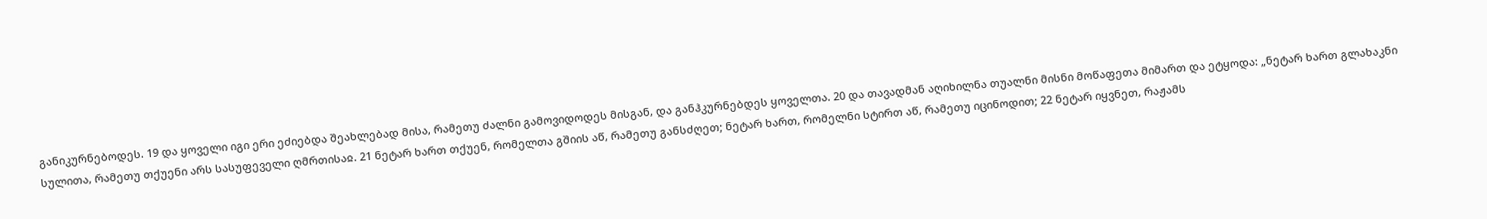განიკურნებოდეს. 19 და ყოველი იგი ერი ეძიებდა შეახლებად მისა, რამეთუ ძალნი გამოვიდოდეს მისგან, და განჰკურნებდეს ყოველთა. 20 და თავადმან აღიხილნა თუალნი მისნი მოწაფეთა მიმართ და ეტყოდა: „ნეტარ ხართ გლახაკნი სულითა, რამეთუ თქუენი არს სასუფეველი ღმრთისაჲ. 21 ნეტარ ხართ თქუენ, რომელთა გშიის აწ, რამეთუ განსძღეთ; ნეტარ ხართ, რომელნი სტირთ აწ, რამეთუ იცინოდით; 22 ნეტარ იყვნეთ, რაჟამს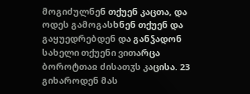მოგიძულნენ თქუენ კაცთა, და ოდეს გამოგასხნენ თქუენ და გაყუედრებდენ და განჴადონ სახელი თქუენი ვითარცა ბოროტთაჲ ძისათჳს კაცისა. 23 გიხაროდენ მას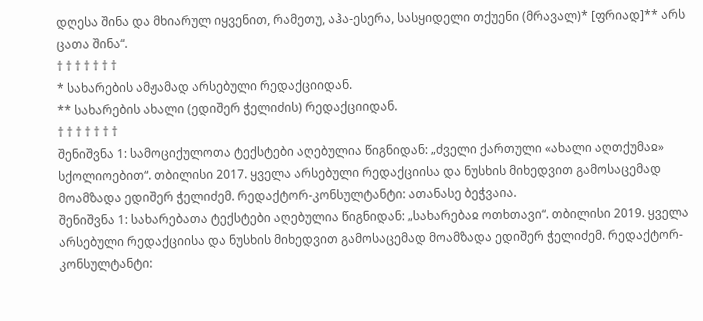დღესა შინა და მხიარულ იყვენით, რამეთუ, აჰა-ესერა, სასყიდელი თქუენი (მრავალ)* [ფრიად]** არს ცათა შინა“.
† † † † † † †
* სახარების ამჟამად არსებული რედაქციიდან.
** სახარების ახალი (ედიშერ ჭელიძის) რედაქციიდან.
† † † † † † †
შენიშვნა 1: სამოციქულოთა ტექსტები აღებულია წიგნიდან: „ძველი ქართული «ახალი აღთქუმაჲ» სქოლიოებით“. თბილისი 2017. ყველა არსებული რედაქციისა და ნუსხის მიხედვით გამოსაცემად მოამზადა ედიშერ ჭელიძემ. რედაქტორ-კონსულტანტი: ათანასე ბეჭვაია.
შენიშვნა 1: სახარებათა ტექსტები აღებულია წიგნიდან: „სახარებაჲ ოთხთავი“. თბილისი 2019. ყველა არსებული რედაქციისა და ნუსხის მიხედვით გამოსაცემად მოამზადა ედიშერ ჭელიძემ. რედაქტორ-კონსულტანტი: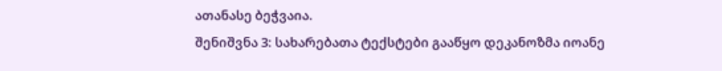ათანასე ბეჭვაია.
შენიშვნა 3: სახარებათა ტექსტები გააწყო დეკანოზმა იოანე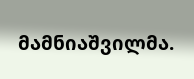მამნიაშვილმა.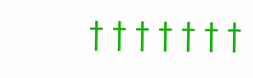† † † † † † †